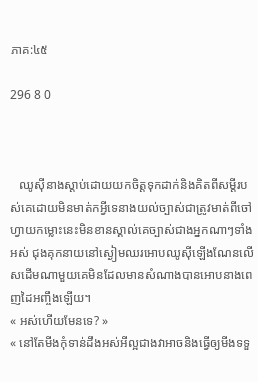ភាគ:៤៥

296 8 0



   ឈូស៊ីនាងស្ដាប់ដោយយកចិត្តទុកដាក់និងគិតពីសម្ដីរបស់គេដោយមិនមាត់កអ្វីទេនាងយល់ច្បាស់ជាត្រូវមាត់ពីចៅហ្វាយកម្លោះនេះមិនខានស្គាល់គេច្បាស់ជាងអ្នកណាៗទាំងអស់ ជុងគុកនាយនៅស្ងៀមឈរអោបឈូស៊ីឡើងណែនលើសដើមណាមួយគេមិនដែលមានសំណាងបានអោបនាងពេញដៃអញ្ចឹងឡើយ។
« អស់ហើយមែនទេ? »
« នៅតែមីងកុំទាន់ដឹងអស់អីល្អជាងវាអាចនិងធ្វើឲ្យមីងទទួ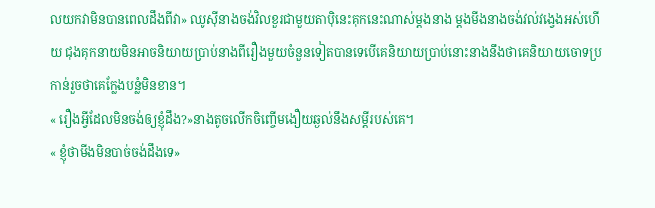លយកវាមិនបានពេលដឹងពីវា» ឈូស៊ីនាងចង់វិលខួរជាមួយតាប៉ិនេះគុកនេះណាស់ម្ដងនាង ម្ដងមីងនាងចង់វល់វង្វេងអស់ហើយ ជុងគុកនាយមិនអាចនិយាយប្រាប់នាងពីរឿងមួយចំនួនទៀតបានទេបើគេនិយាយប្រាប់នោះនាងនឹងថាគេនិយាយចោទប្រកាន់រួចថាគេក្លែងបន្លំមិនខាន។
« រឿងអ្វីដែលមិនចង់ឲ្យខ្ញុំដឹង?»នាងតូចលើកចិញ្ចើមងឿយឆ្ងល់នឹងសម្ដីរបស់គេ។
« ខ្ញុំថាមីងមិនបាច់ចង់ដឹងទេ»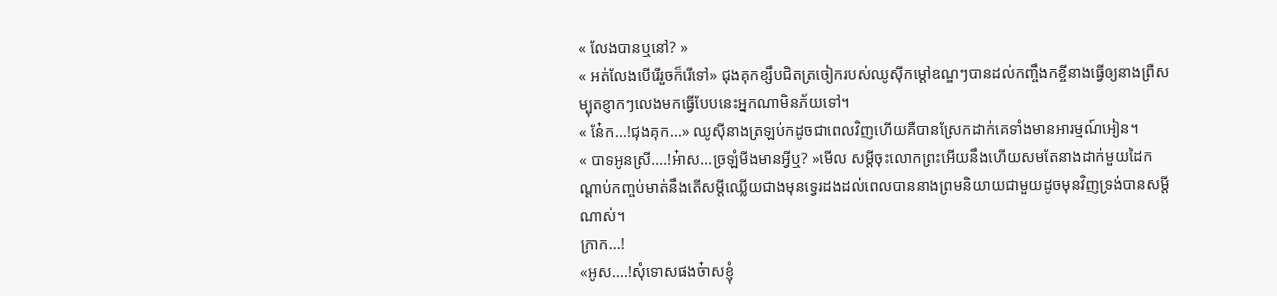« លែងបានឬនៅ? »
« អត់លែងបើរើរួចក៏រើទៅ» ជុងគុកខ្សឹបជិតត្រចៀករបស់ឈូស៊ីកម្ដៅឧណ្ឌៗបានដល់កញ្ចឹងកខ្ចីនាងធ្វើឲ្យនាងព្រឺសម្បុតខ្ញាកៗលេងមកធ្វើបែបនេះអ្នកណាមិនភ័យទៅ។
« ន៎ែក...!ជុងគុក...» ឈូស៊ីនាងត្រឡប់កដូចជាពេលវិញហើយគឺបានស្រែកដាក់គេទាំងមានអារម្មណ៍អៀន។
« បាទអូនស្រី....!អ៎ាស...ច្រឡំមីងមានអ្វីឬ? »មើល សម្ដីចុះលោកព្រះអើយនឹងហើយសមតែនាងដាក់មួយដៃកណ្ដាប់កញ្ចប់មាត់នឹងតើសម្ដីឈ្លើយជាងមុនទ្វេរដងដល់ពេលបាននាងព្រមនិយាយជាមួយដូចមុនវិញទ្រង់បានសម្ដីណាស់។
ក្រាក...!
«អូស....!សុំទោសផងច៎ាសខ្ញុំ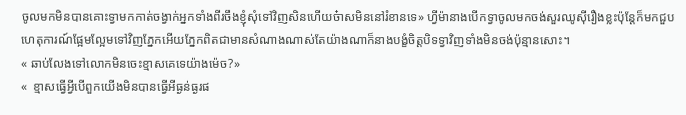ចូលមកមិនបានគោះទ្វាមកកាត់ចង្វាក់អ្នកទាំងពីរចឹងខ្ញុំសុំទៅវិញសិនហើយច៎ាសមិននៅរំខានទេ» ហ្វីម៉ានាងបើកទ្វាចូលមកចង់សួរឈូស៊ីរឿងខ្លះប៉ុន្តែក៏មកជួបហេតុការណ៍ផ្អែមល្អែមទៅវិញភ្នែកអើយភ្នែកពិតជាមានសំណាងណាស់តែយ៉ាងណាក៏នាងបង្ខំចិត្តបិទទ្វាវិញទាំងមិនចង់ប៉ុន្មានសោះ។
« ឆាប់លែងទៅលោកមិនចេះខ្មាសគេទេយ៉ាងម៉េច?»
«  ខ្មាសធ្វើអ្វីបើពួកយើងមិនបានធ្វើអីធ្ងន់ធ្ងរផ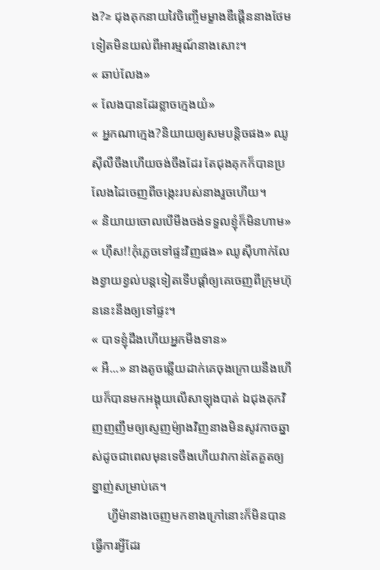ង?≥ ជុងគុកនាយវៃចិញ្ចើមម្ខាងឌឺផ្គើននាងថែមទៀតមិនយល់ពីអារម្មណ៍នាងសោះ។
« ឆាប់លែង»
« លែងបានដែរខ្លាចក្មេងយំ»
« អ្នកណាក្មេង?និយាយឲ្យសមបន្តិចផង» ឈូស៊ីលឺចឹងហើយចង់ចឹងដែរ តែជុងគុកក៏បានប្រលែងដៃចេញពីចង្កេះរបស់នាងរួចហើយ។
« និយាយចោលបើមីងចង់ទទួលខ្ញុំក៏មិនហាម»
« ហ៊ឹស!!កុំភ្លេចទៅផ្ទះវិញផង» ឈូស៊ីហាក់លែងខ្វាយខ្វល់បន្តទៀតទើបផ្ដាំឲ្យគេចេញពីក្រុមហ៊ុននេះនឹងឲ្យទៅផ្ទះ។
« បាទខ្ញុំដឹងហើយអ្នកមីងទាន»
« អឺ...» នាងតូចឆ្លើយដាក់គេចុងក្រោយនឹងហើយក៏បានមកអង្គុយលើសាឡុងបាត់ ឯជុងគុកវិញញញឹមឲ្យស្ញេញម៉្យាងវិញនាងមិនសូវកាចឆ្នាស់ដូចជាពេលមុនទេចឹងហើយវាកាន់តែគួតឲ្យខ្នាញ់សម្រាប់គេ។
     ហ្វីម៉ានាងចេញមកខាងក្រៅនោះក៏មិនបានធ្វើការអ្វីដែរ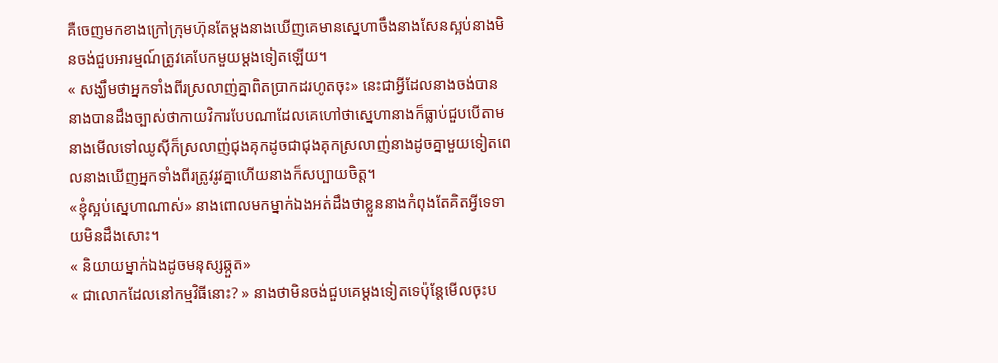គឺចេញមកខាងក្រៅក្រុមហ៊ុនតែម្ដងនាងឃើញគេមានស្នេហាចឹងនាងសែនស្អប់នាងមិនចង់ជួបអារម្មណ៍ត្រូវគេបែកមួយម្ដងទៀតឡើយ។
« សង្ឃឹមថាអ្នកទាំងពីរស្រលាញ់គ្នាពិតប្រាកដរហូតចុះ» នេះជាអ្វីដែលនាងចង់បាននាងបានដឹងច្បាស់ថាកាយវិការបែបណាដែលគេហៅថាស្នេហានាងក៏ធ្លាប់ជួបបើតាមនាងមើលទៅឈូស៊ីក៏ស្រលាញ់ជុងគុកដូចជាជុងគុកស្រលាញ់នាងដូចគ្នាមួយទៀតពេលនាងឃើញអ្នកទាំងពីរត្រូវរូវគ្នាហើយនាងក៏សប្បាយចិត្ត។
«ខ្ញុំស្អប់ស្នេហាណាស់» នាងពោលមកម្នាក់ឯងអត់ដឹងថាខ្លួននាងកំពុងតែគិតអ្វីទេទាយមិនដឹងសោះ។
« និយាយម្នាក់ឯងដូចមនុស្សឆ្កួត»
« ជាលោកដែលនៅកម្មវិធីនោះ? » នាងថាមិនចង់ជួបគេម្ដងទៀតទេប៉ុន្ដែមើលចុះប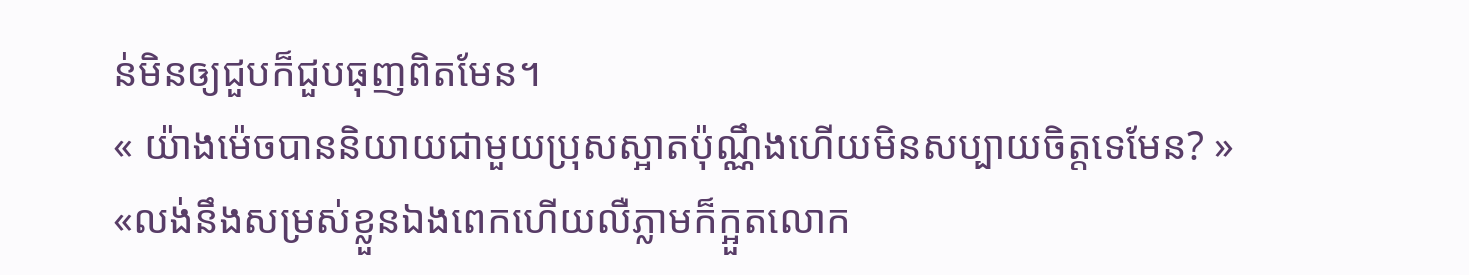ន់មិនឲ្យជួបក៏ជួបធុញពិតមែន។
« យ៉ាងម៉េចបាននិយាយជាមួយប្រុសស្អាតប៉ុណ្ណឹងហើយមិនសប្បាយចិត្តទេមែន? »
«លង់នឹងសម្រស់ខ្លួនឯងពេកហើយលឺភ្លាមក៏ក្អួតលោក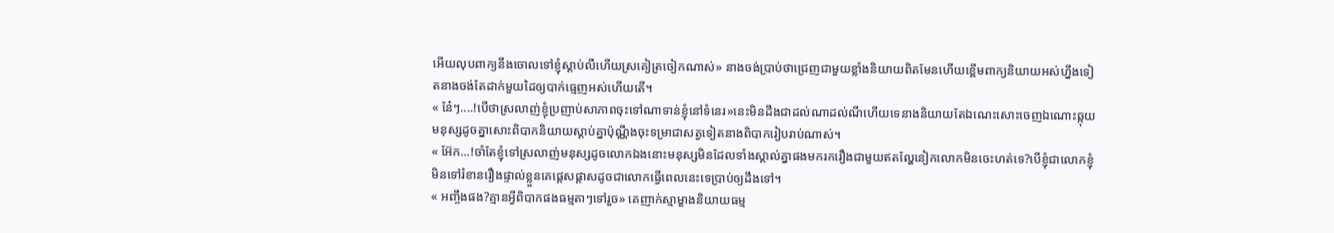អើយលុបពាក្យនឹងចោលទៅខ្ញុំស្ដាប់លឺហើយស្រគៀត្រចៀកណាស់» នាងចង់ប្រាប់ថាជ្រេញជាមួយខ្លាំងនិយាយពិតមែនហើយខ្ពើមពាក្យនិយាយអស់ហ្នឹងទៀតនាងចង់តែដាក់មួយដៃឲ្យបាក់ធ្មេញអស់ហើយតើ។
« ន៎ែៗ....!បើថាស្រលាញ់ខ្ញុំប្រញាប់សាភាពចុះទៅណាទាន់ខ្ញុំនៅទំនេរ»នេះមិនដឹងជាដល់ណាដល់ណីហើយទេនាងនិយាយតែឯណេះសោះចេញឯណោះឆ្កុយមនុស្សដូចគ្នាសោះពិបាកនិយាយស្ដាប់គ្នាប៉ុណ្ណឹងចុះទម្រាជាសត្វទៀតនាងពិបាករៀបរាប់ណាស់។
« អ៊ែក...!ចាំតែខ្ញុំទៅស្រលាញ់មនុស្សដូចលោកឯងនោះមនុស្សមិនដែលទាំងស្គាល់គ្នាផងមករករឿងជាមួយឥតល្ហែនៀកលោកមិនចេះហត់ទេ?បើខ្ញុំជាលោកខ្ញុំមិនទៅរំខានរឿងផ្ទាល់ខ្លួនគេផ្ដេសផ្ដាសដូចជាលោកធ្វើពេលនេះទេប្រាប់ឲ្យដឹងទៅ។
« អញ្ចឹងផង?គ្មានអ្វីពិបាកផងធម្មតាៗទៅរួច» គេញាក់ស្មាម្ខាងនិយាយធម្ម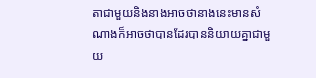តាជាមួយនិងនាងអាចថានាងនេះមានសំណាងក៏អាចថាបានដែរបាននិយាយគ្នាជាមួយ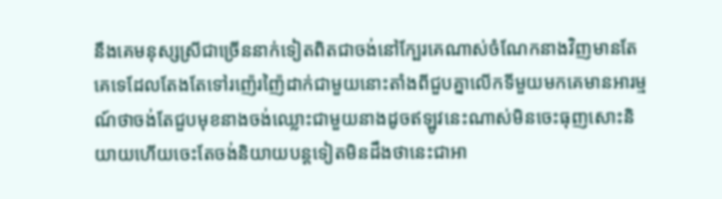នឹងគេមនុស្សស្រីជាច្រើននាក់ទៀតពិតជាចង់នៅក្បែរគេណាស់ចំណែកនាងវិញមានតែគេទេដែលតែងតែទៅរញ៉េរញ៉ៃដាក់ជាមួយនោះតាំងពីជួបគ្នាលើកទីមួយមកគេមានអារម្មណ៍ថាចង់តែជួបមុខនាងចង់ឈ្លោះជាមួយនាងដូចឥឡូវនេះណាស់មិនចេះធុញសោះនិយាយហើយចេះតែចង់និយាយបន្តទៀតមិនដឹងថានេះជាអា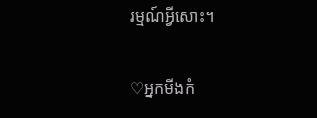រម្មណ៍អ្វីសោះ។

♡អ្នកមីងកំ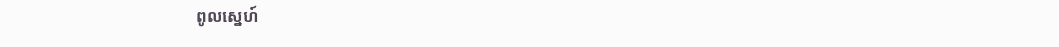ពូលស្នេហ៍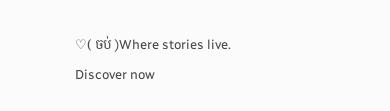♡( ចប់ )Where stories live. Discover now